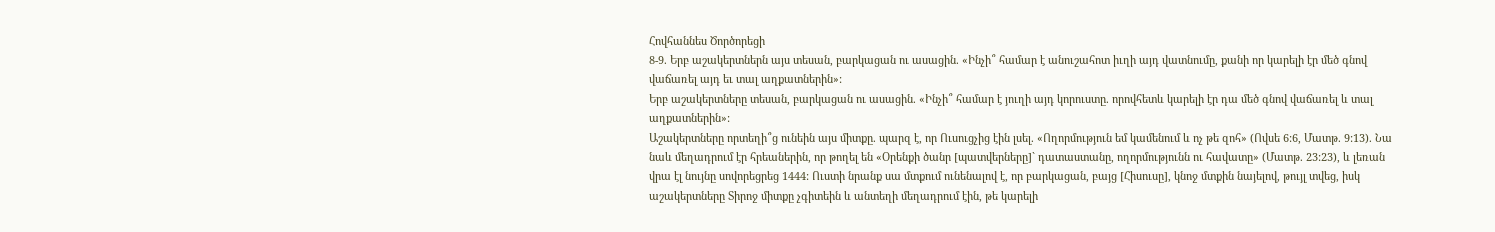Հովհաննես Ծործորեցի
8-9. Երբ աշակերտներն այս տեսան, բարկացան ու ասացին. «Ինչի՞ համար է անուշահոտ իւղի այդ վատնումը, քանի որ կարելի էր մեծ գնով վաճառել այդ եւ տալ աղքատներին»:
Երբ աշակերտները տեսան, բարկացան ու ասացին. «Ինչի՞ համար է յուղի այդ կորուստը. որովհետև կարելի էր դա մեծ գնով վաճառել և տալ աղքատներին»:
Աշակերտները որտեղի՞ց ունեին այս միտքը. պարզ է, որ Ուսուցչից էին լսել. «Ողորմություն եմ կամենում և ոչ թե զոհ» (Ովսե 6:6, Մատթ. 9:13). Նա նաև մեղադրում էր հրեաներին, որ թողել են «Օրենքի ծանր [պատվերները]` դատաստանը, ողորմությունն ու հավատը» (Մատթ. 23:23), և լեռան վրա էլ նույնը սովորեցրեց 1444: Ուստի նրանք սա մտքում ունենալով է, որ բարկացան, բայց [Հիսուսը], կնոջ մտքին նայելով, թույլ տվեց, իսկ աշակերտները Տիրոջ միտքը չգիտեին և անտեղի մեղադրում էին, թե կարելի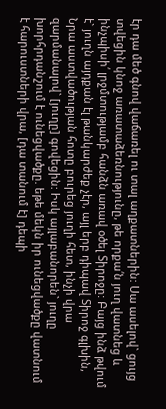էր դա մեծ գնով վաճառել ու տալ աղքատներին: Սա ասելով` ցույց տվեցին կնոջ առատաձեռնությունը, թե որքա՛ն յուղ վատնեց և ինչպիսի՛ լրջմտությամբ հանձն առավ օծել Տիրոջը: Բայց ինձ թվում է` յուղն այդքան էլ թանկարժեք չէր, այլ երբ դիպավ Տիրոջ գլխին, Նրա աստվածության հոտը բուրեց յուղի հետ, ինչի վրա զարմանալով` [յուղը] գովեցին: Իսկ այլաբանորեն` յուղը խորհրդանշում է ունեցվածքը. եթե մեկն իր ունեցվածքը վատնում է հարուստների վրա, [դա տանում է] դեպի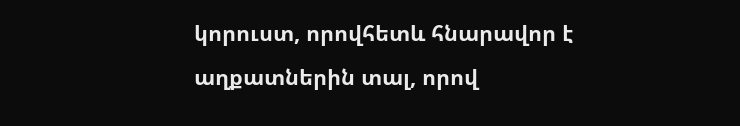կորուստ, որովհետև հնարավոր է աղքատներին տալ, որով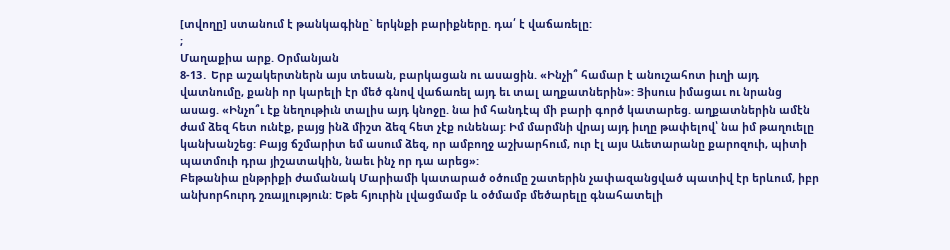[տվողը] ստանում է թանկագինը` երկնքի բարիքները. դա՛ է վաճառելը:
;
Մաղաքիա արք. Օրմանյան
8-13․ Երբ աշակերտներն այս տեսան, բարկացան ու ասացին. «Ինչի՞ համար է անուշահոտ իւղի այդ վատնումը, քանի որ կարելի էր մեծ գնով վաճառել այդ եւ տալ աղքատներին»: Յիսուս իմացաւ ու նրանց ասաց. «Ինչո՞ւ էք նեղութիւն տալիս այդ կնոջը. նա իմ հանդէպ մի բարի գործ կատարեց. աղքատներին ամէն ժամ ձեզ հետ ունէք, բայց ինձ միշտ ձեզ հետ չէք ունենայ: Իմ մարմնի վրայ այդ իւղը թափելով՝ նա իմ թաղուելը կանխանշեց: Բայց ճշմարիտ եմ ասում ձեզ, որ ամբողջ աշխարհում, ուր էլ այս Աւետարանը քարոզուի, պիտի պատմուի դրա յիշատակին, նաեւ ինչ որ դա արեց»:
Բեթանիա ընթրիքի ժամանակ Մարիամի կատարած օծումը շատերին չափազանցված պատիվ էր երևում, իբր անխորհուրդ շռայլություն: Եթե հյուրին լվացմամբ և օծմամբ մեծարելը գնահատելի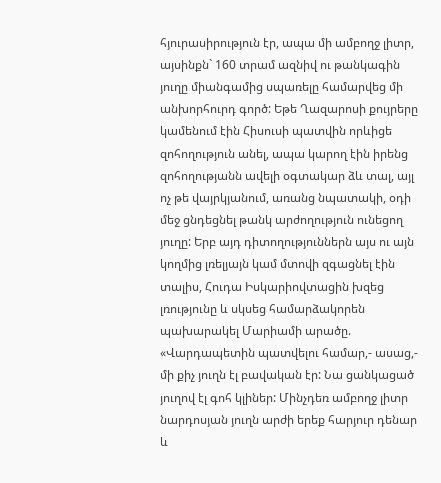հյուրասիրություն էր, ապա մի ամբողջ լիտր, այսինքն` 160 տրամ ազնիվ ու թանկագին յուղը միանգամից սպառելը համարվեց մի անխորհուրդ գործ: Եթե Ղազարոսի քույրերը կամենում էին Հիսուսի պատվին որևիցե զոհողություն անել, ապա կարող էին իրենց զոհողությանն ավելի օգտակար ձև տալ, այլ ոչ թե վայրկյանում, առանց նպատակի, օդի մեջ ցնդեցնել թանկ արժողություն ունեցող յուղը: Երբ այդ դիտողություններն այս ու այն կողմից լռելյայն կամ մտովի զգացնել էին տալիս, Հուդա Իսկարիովտացին խզեց լռությունը և սկսեց համարձակորեն պախարակել Մարիամի արածը.
«Վարդապետին պատվելու համար,- ասաց,- մի քիչ յուղն էլ բավական էր: Նա ցանկացած յուղով էլ գոհ կլիներ: Մինչդեռ ամբողջ լիտր նարդոսյան յուղն արժի երեք հարյուր դենար և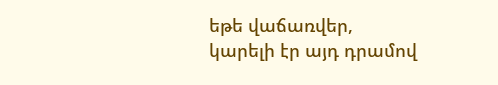եթե վաճառվեր, կարելի էր այդ դրամով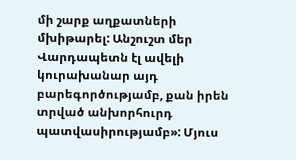մի շարք աղքատների մխիթարել: Անշուշտ մեր Վարդապետն էլ ավելի կուրախանար այդ բարեգործությամբ, քան իրեն տրված անխորհուրդ պատվասիրությամբ»: Մյուս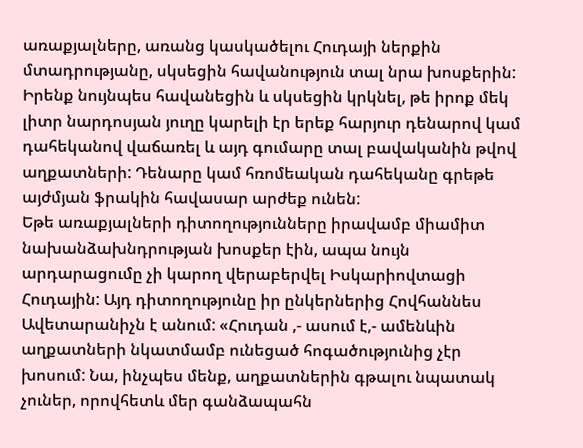առաքյալները, առանց կասկածելու Հուդայի ներքին մտադրությանը, սկսեցին հավանություն տալ նրա խոսքերին: Իրենք նույնպես հավանեցին և սկսեցին կրկնել, թե իրոք մեկ լիտր նարդոսյան յուղը կարելի էր երեք հարյուր դենարով կամ դահեկանով վաճառել և այդ գումարը տալ բավականին թվով աղքատների: Դենարը կամ հռոմեական դահեկանը գրեթե այժմյան ֆրակին հավասար արժեք ունեն:
Եթե առաքյալների դիտողությունները իրավամբ միամիտ նախանձախնդրության խոսքեր էին, ապա նույն արդարացումը չի կարող վերաբերվել Իսկարիովտացի Հուդային: Այդ դիտողությունը իր ընկերներից Հովհաննես Ավետարանիչն է անում: «Հուդան ,- ասում է,- ամենևին աղքատների նկատմամբ ունեցած հոգածությունից չէր խոսում: Նա, ինչպես մենք, աղքատներին գթալու նպատակ չուներ, որովհետև մեր գանձապահն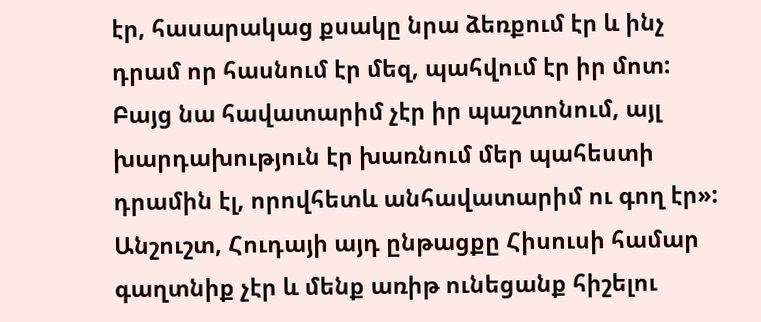էր, հասարակաց քսակը նրա ձեռքում էր և ինչ դրամ որ հասնում էր մեզ, պահվում էր իր մոտ: Բայց նա հավատարիմ չէր իր պաշտոնում, այլ խարդախություն էր խառնում մեր պահեստի դրամին էլ, որովհետև անհավատարիմ ու գող էր»:
Անշուշտ, Հուդայի այդ ընթացքը Հիսուսի համար գաղտնիք չէր և մենք առիթ ունեցանք հիշելու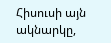Հիսուսի այն ակնարկը,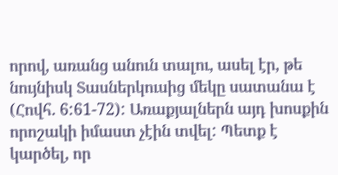որով, առանց անուն տալու, ասել էր, թե նույնիսկ Տասներկուսից մեկը սատանա է (Հովհ. 6:61-72): Առաքյալներն այդ խոսքին որոշակի իմաստ չէին տվել: Պետք է կարծել, որ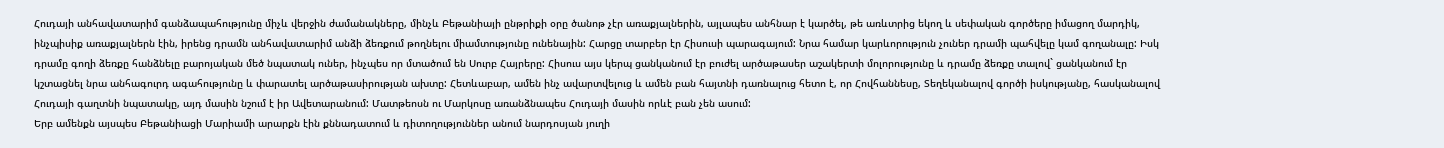Հուդայի անհավատարիմ գանձապահությունը միչև վերջին ժամանակները, մինչև Բեթանիայի ընթրիքի օրը ծանոթ չէր առաքյալներին, այլապես անհնար է կարծել, թե առևտրից եկող և սեփական գործերը իմացող մարդիկ, ինչպիսիք առաքյալներն էին, իրենց դրամն անհավատարիմ անձի ձեռքում թողնելու միամտությունը ունենային: Հարցը տարբեր էր Հիսուսի պարագայում: Նրա համար կարևորություն չուներ դրամի պահվելը կամ գողանալը: Իսկ դրամը գողի ձեռքը հանձնելը բարոյական մեծ նպատակ ուներ, ինչպես որ մտածում են Սուրբ Հայրերը: Հիսուս այս կերպ ցանկանում էր բուժել արծաթասեր աշակերտի մոլորությունը և դրամը ձեռքը տալով` ցանկանում էր կշտացնել նրա անհագուրդ ագահությունը և փարատել արծաթասիրության ախտը: Հետևաբար, ամեն ինչ ավարտվելուց և ամեն բան հայտնի դառնալուց հետո է, որ Հովհաննեսը, Տեղեկանալով գործի իսկությանը, հասկանալով Հուդայի գաղտնի նպատակը, այդ մասին նշում է իր Ավետարանում: Մատթեոսն ու Մարկոսը առանձնապես Հուդայի մասին որևէ բան չեն ասում:
Երբ ամենքն այսպես Բեթանիացի Մարիամի արարքն էին քննադատում և դիտողություններ անում նարդոսյան յուղի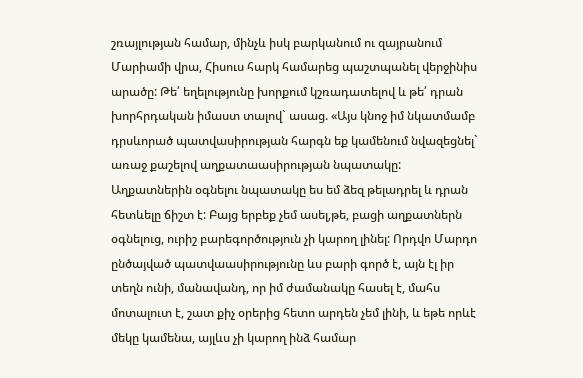շռայլության համար, մինչև իսկ բարկանում ու զայրանում Մարիամի վրա, Հիսուս հարկ համարեց պաշտպանել վերջինիս արածը: Թե՛ եղելությունը խորքում կշռադատելով և թե՛ դրան խորհրդական իմաստ տալով` ասաց. «Այս կնոջ իմ նկատմամբ դրսևորած պատվասիրության հարգն եք կամենում նվազեցնել` առաջ քաշելով աղքատաասիրության նպատակը: Աղքատներին օգնելու նպատակը ես եմ ձեզ թելադրել և դրան հետևելը ճիշտ է: Բայց երբեք չեմ ասել,թե, բացի աղքատներն օգնելուց, ուրիշ բարեգործություն չի կարող լինել: Որդվո Մարդո ընծայված պատվաասիրությունը ևս բարի գործ է, այն էլ իր տեղն ունի, մանավանդ, որ իմ ժամանակը հասել է, մահս մոտալուտ է, շատ քիչ օրերից հետո արդեն չեմ լինի, և եթե որևէ մեկը կամենա, այլևս չի կարող ինձ համար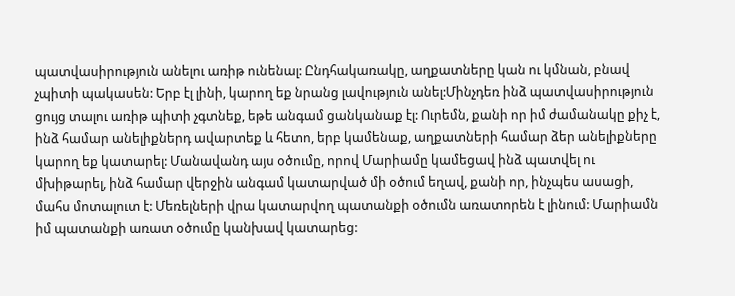պատվասիրություն անելու առիթ ունենալ: Ընդհակառակը, աղքատները կան ու կմնան, բնավ չպիտի պակասեն: Երբ էլ լինի, կարող եք նրանց լավություն անել:Մինչդեռ ինձ պատվասիրություն ցույց տալու առիթ պիտի չգտնեք, եթե անգամ ցանկանաք էլ: Ուրեմն, քանի որ իմ ժամանակը քիչ է, ինձ համար անելիքներդ ավարտեք և հետո, երբ կամենաք, աղքատների համար ձեր անելիքները կարող եք կատարել: Մանավանդ այս օծումը, որով Մարիամը կամեցավ ինձ պատվել ու մխիթարել, ինձ համար վերջին անգամ կատարված մի օծում եղավ, քանի որ, ինչպես ասացի, մահս մոտալուտ է: Մեռելների վրա կատարվող պատանքի օծումն առատորեն է լինում: Մարիամն իմ պատանքի առատ օծումը կանխավ կատարեց: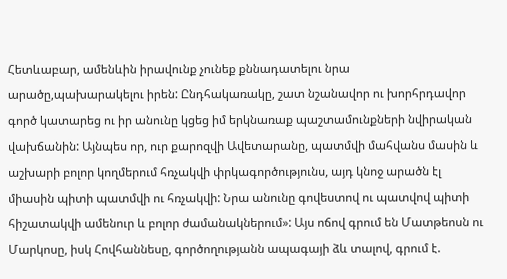Հետևաբար, ամենևին իրավունք չունեք քննադատելու նրա արածը,պախարակելու իրեն: Ընդհակառակը, շատ նշանավոր ու խորհրդավոր գործ կատարեց ու իր անունը կցեց իմ երկնառաք պաշտամունքների նվիրական վախճանին: Այնպես որ, ուր քարոզվի Ավետարանը, պատմվի մահվանս մասին և աշխարի բոլոր կողմերում հռչակվի փրկագործությունս, այդ կնոջ արածն էլ միասին պիտի պատմվի ու հռչակվի: Նրա անունը գովեստով ու պատվով պիտի հիշատակվի ամենուր և բոլոր ժամանակներում»: Այս ոճով գրում են Մատթեոսն ու Մարկոսը, իսկ Հովհաննեսը, գործողությանն ապագայի ձև տալով, գրում է.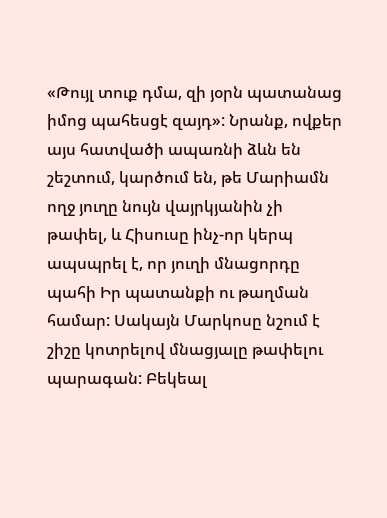«Թույլ տուք դմա, զի յօրն պատանաց իմոց պահեսցէ զայդ»: Նրանք, ովքեր այս հատվածի ապառնի ձևն են շեշտում, կարծում են, թե Մարիամն ողջ յուղը նույն վայրկյանին չի թափել, և Հիսուսը ինչ-որ կերպ ապսպրել է, որ յուղի մնացորդը պահի Իր պատանքի ու թաղման համար: Սակայն Մարկոսը նշում է շիշը կոտրելով մնացյալը թափելու պարագան: Բեկեալ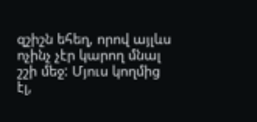զշիշն եհեղ, որով այլևս ոչինչ չէր կարող մնալ շշի մեջ: Մյուս կողմից էլ,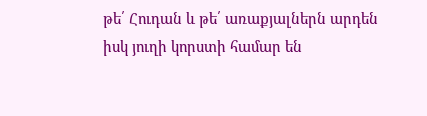թե՛ Հուդան և թե՛ առաքյալներն արդեն իսկ յուղի կորստի համար են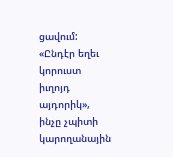ցավում: «Ընդէր եղեւ կորուստ իւղոյդ այդորիկ», ինչը չպիտի կարողանային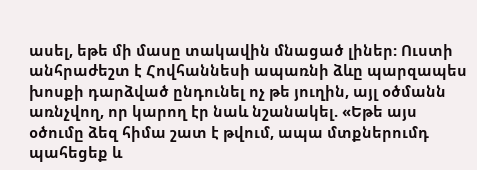ասել, եթե մի մասը տակավին մնացած լիներ: Ուստի անհրաժեշտ է Հովհաննեսի ապառնի ձևը պարզապես խոսքի դարձված ընդունել ոչ թե յուղին, այլ օծմանն առնչվող, որ կարող էր նաև նշանակել. «Եթե այս օծումը ձեզ հիմա շատ է թվում, ապա մտքներումդ պահեցեք և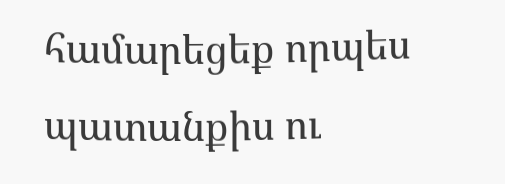համարեցեք որպես պատանքիս ու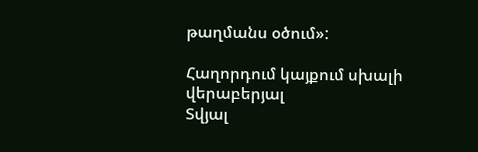թաղմանս օծում»:

Հաղորդում կայքում սխալի վերաբերյալ
Տվյալ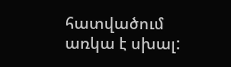հատվածում առկա է սխալ: